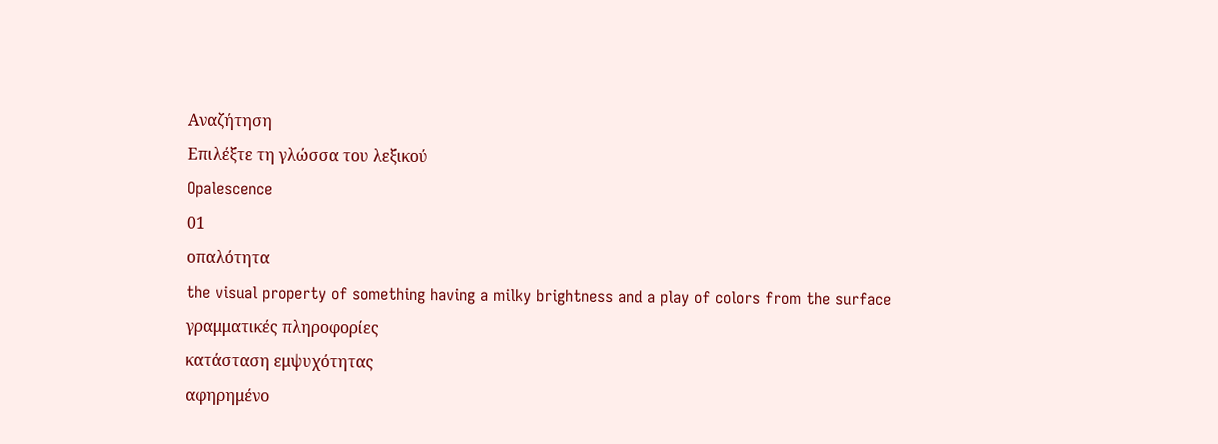Αναζήτηση
Επιλέξτε τη γλώσσα του λεξικού
Opalescence
01
οπαλότητα
the visual property of something having a milky brightness and a play of colors from the surface
γραμματικές πληροφορίες
κατάσταση εμψυχότητας
αφηρημένο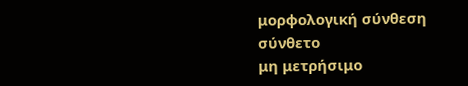μορφολογική σύνθεση
σύνθετο
μη μετρήσιμο